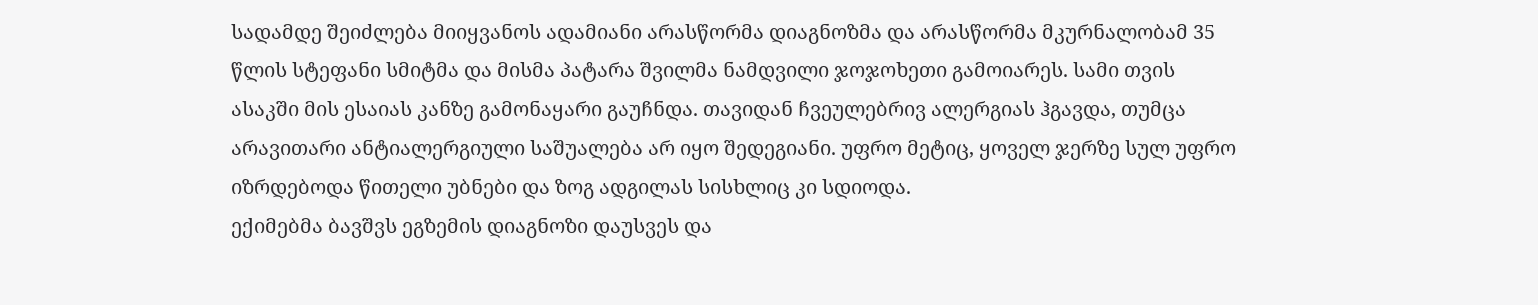სადამდე შეიძლება მიიყვანოს ადამიანი არასწორმა დიაგნოზმა და არასწორმა მკურნალობამ 35 წლის სტეფანი სმიტმა და მისმა პატარა შვილმა ნამდვილი ჯოჯოხეთი გამოიარეს. სამი თვის ასაკში მის ესაიას კანზე გამონაყარი გაუჩნდა. თავიდან ჩვეულებრივ ალერგიას ჰგავდა, თუმცა არავითარი ანტიალერგიული საშუალება არ იყო შედეგიანი. უფრო მეტიც, ყოველ ჯერზე სულ უფრო იზრდებოდა წითელი უბნები და ზოგ ადგილას სისხლიც კი სდიოდა.
ექიმებმა ბავშვს ეგზემის დიაგნოზი დაუსვეს და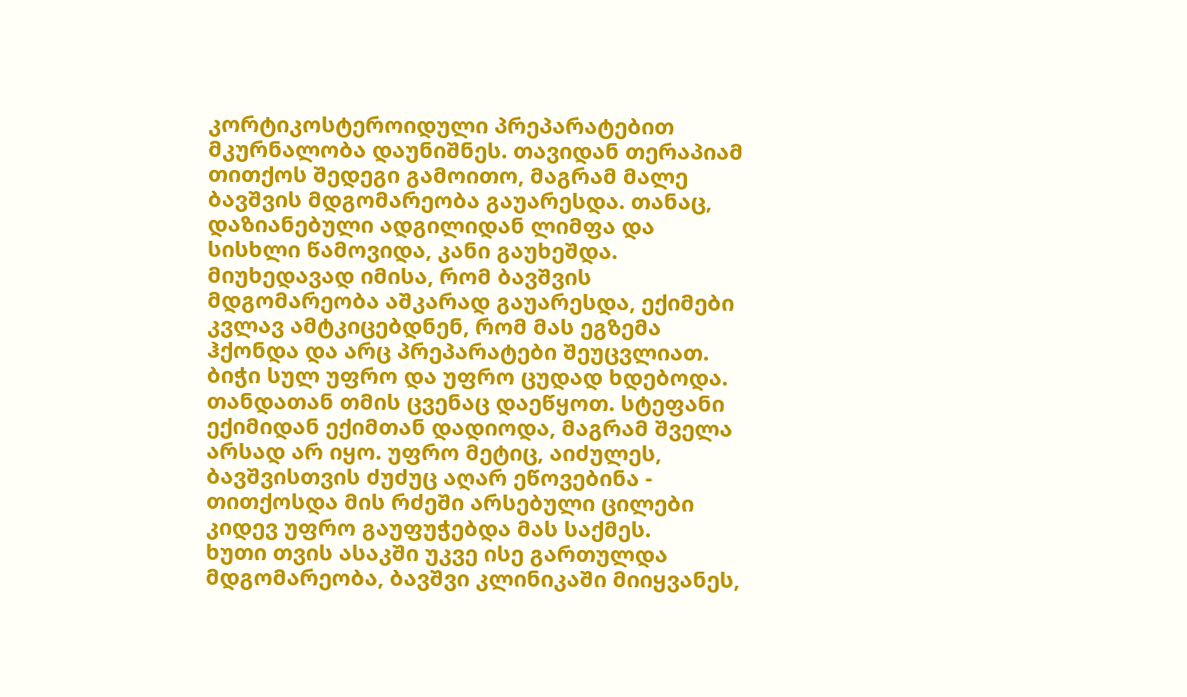კორტიკოსტეროიდული პრეპარატებით მკურნალობა დაუნიშნეს. თავიდან თერაპიამ თითქოს შედეგი გამოითო, მაგრამ მალე ბავშვის მდგომარეობა გაუარესდა. თანაც, დაზიანებული ადგილიდან ლიმფა და სისხლი წამოვიდა, კანი გაუხეშდა.
მიუხედავად იმისა, რომ ბავშვის მდგომარეობა აშკარად გაუარესდა, ექიმები კვლავ ამტკიცებდნენ, რომ მას ეგზემა ჰქონდა და არც პრეპარატები შეუცვლიათ. ბიჭი სულ უფრო და უფრო ცუდად ხდებოდა. თანდათან თმის ცვენაც დაეწყოთ. სტეფანი ექიმიდან ექიმთან დადიოდა, მაგრამ შველა არსად არ იყო. უფრო მეტიც, აიძულეს, ბავშვისთვის ძუძუც აღარ ეწოვებინა - თითქოსდა მის რძეში არსებული ცილები კიდევ უფრო გაუფუჭებდა მას საქმეს.
ხუთი თვის ასაკში უკვე ისე გართულდა მდგომარეობა, ბავშვი კლინიკაში მიიყვანეს,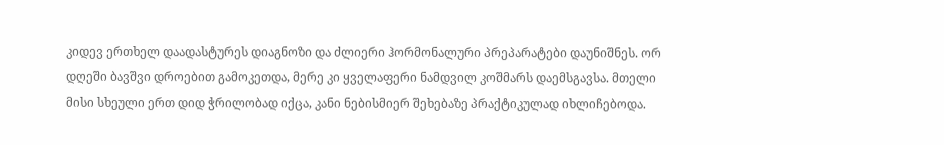კიდევ ერთხელ დაადასტურეს დიაგნოზი და ძლიერი ჰორმონალური პრეპარატები დაუნიშნეს. ორ დღეში ბავშვი დროებით გამოკეთდა, მერე კი ყველაფერი ნამდვილ კოშმარს დაემსგავსა. მთელი მისი სხეული ერთ დიდ ჭრილობად იქცა, კანი ნებისმიერ შეხებაზე პრაქტიკულად იხლიჩებოდა.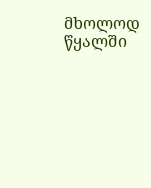მხოლოდ წყალში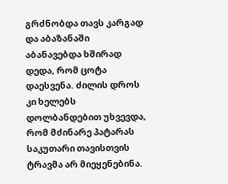გრძნობდა თავს კარგად და აბაზანაში აბანავებდა ხშირად დედა, რომ ცოტა დაესვენა. ძილის დროს კი ხელებს დოლბანდებით უხვევდა, რომ მძინარე პატარას საკუთარი თავისთვის ტრავმა არ მიეყენებინა.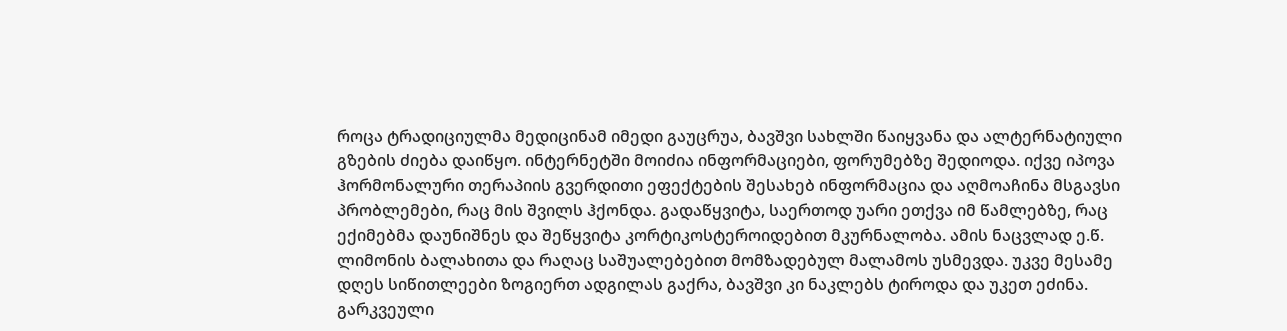როცა ტრადიციულმა მედიცინამ იმედი გაუცრუა, ბავშვი სახლში წაიყვანა და ალტერნატიული გზების ძიება დაიწყო. ინტერნეტში მოიძია ინფორმაციები, ფორუმებზე შედიოდა. იქვე იპოვა ჰორმონალური თერაპიის გვერდითი ეფექტების შესახებ ინფორმაცია და აღმოაჩინა მსგავსი პრობლემები, რაც მის შვილს ჰქონდა. გადაწყვიტა, საერთოდ უარი ეთქვა იმ წამლებზე, რაც ექიმებმა დაუნიშნეს და შეწყვიტა კორტიკოსტეროიდებით მკურნალობა. ამის ნაცვლად ე.წ. ლიმონის ბალახითა და რაღაც საშუალებებით მომზადებულ მალამოს უსმევდა. უკვე მესამე დღეს სიწითლეები ზოგიერთ ადგილას გაქრა, ბავშვი კი ნაკლებს ტიროდა და უკეთ ეძინა. გარკვეული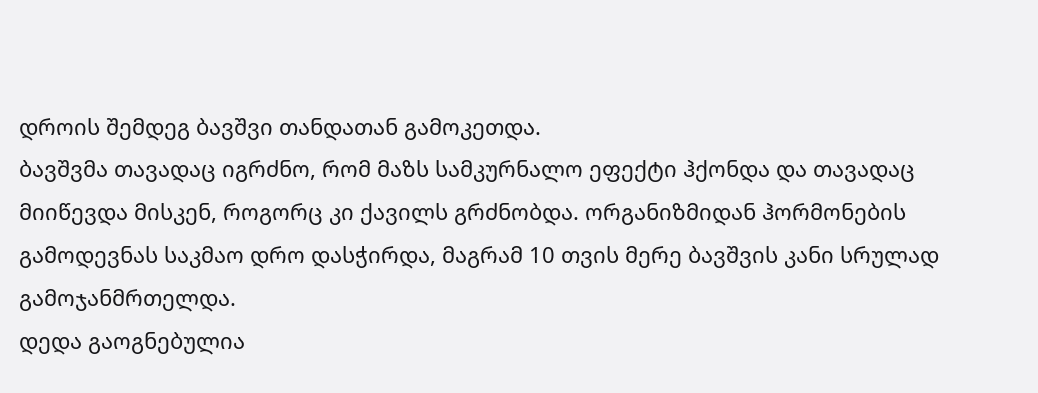დროის შემდეგ ბავშვი თანდათან გამოკეთდა.
ბავშვმა თავადაც იგრძნო, რომ მაზს სამკურნალო ეფექტი ჰქონდა და თავადაც მიიწევდა მისკენ, როგორც კი ქავილს გრძნობდა. ორგანიზმიდან ჰორმონების გამოდევნას საკმაო დრო დასჭირდა, მაგრამ 10 თვის მერე ბავშვის კანი სრულად გამოჯანმრთელდა.
დედა გაოგნებულია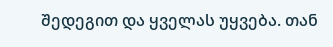შედეგით და ყველას უყვება. თან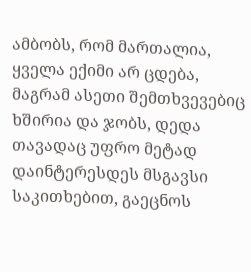ამბობს, რომ მართალია, ყველა ექიმი არ ცდება, მაგრამ ასეთი შემთხვევებიც ხშირია და ჯობს, დედა თავადაც უფრო მეტად დაინტერესდეს მსგავსი საკითხებით, გაეცნოს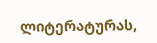ლიტერატურას,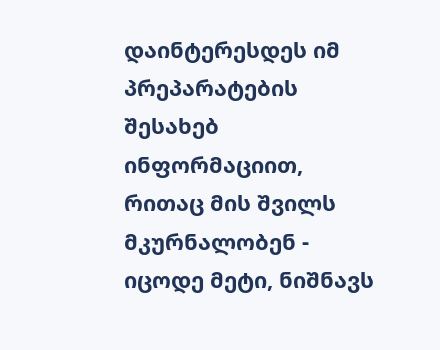დაინტერესდეს იმ პრეპარატების შესახებ ინფორმაციით, რითაც მის შვილს მკურნალობენ - იცოდე მეტი, ნიშნავს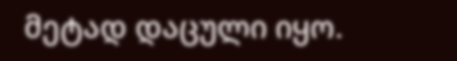მეტად დაცული იყო.